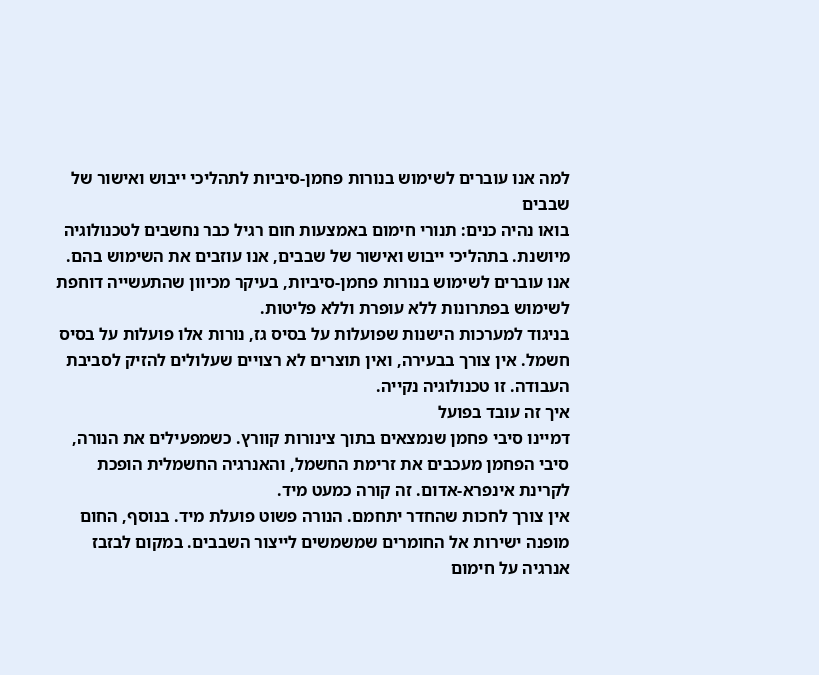למה אנו עוברים לשימוש בנורות פחמן-סיביות לתהליכי ייבוש ואישור של שבבים
בואו נהיה כנים: תנורי חימום באמצעות חום רגיל כבר נחשבים לטכנולוגיה מיושנת. בתהליכי ייבוש ואישור של שבבים, אנו עוזבים את השימוש בהם. אנו עוברים לשימוש בנורות פחמן-סיביות, בעיקר מכיוון שהתעשייה דוחפת לשימוש בפתרונות ללא עופרת וללא פליטות.
בניגוד למערכות הישנות שפועלות על בסיס גז, נורות אלו פועלות על בסיס חשמל. אין צורך בבעירה, ואין תוצרים לא רצויים שעלולים להזיק לסביבת העבודה. זו טכנולוגיה נקייה.
איך זה עובד בפועל
דמיינו סיבי פחמן שנמצאים בתוך צינורות קוורץ. כשמפעילים את הנורה, סיבי הפחמן מעכבים את זרימת החשמל, והאנרגיה החשמלית הופכת לקרינת אינפרא-אדום. זה קורה כמעט מיד.
אין צורך לחכות שהחדר יתחמם. הנורה פשוט פועלת מיד. בנוסף, החום מופנה ישירות אל החומרים שמשמשים לייצור השבבים. במקום לבזבז אנרגיה על חימום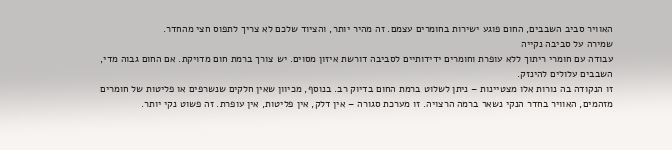האוויר סביב השבבים, החום פוגע ישירות בחומרים עצמם. זה מהיר יותר, והציוד שלכם לא צריך לתפוס חצי מהחדר.
שמירה על סביבה נקייה
עבודה עם חומרי ריתוך ללא עופרת וחומרים ידידותיים לסביבה דורשת איזון מסוים. יש צורך ברמת חום מדויקת. אם החום גבוה מדי, השבבים עלולים להינזק.
זו הנקודה בה נורות אלו מצטיינות – ניתן לשלוט ברמת החום בדיוק רב. בנוסף, מכיוון שאין חלקים שנשרפים או פליטות של חומרים מזהמים, האוויר בחדר הנקי נשאר ברמה הרצויה. זו מערכת סגורה – אין דלק, אין פליטות, אין עופרת. זה פשוט נקי יותר.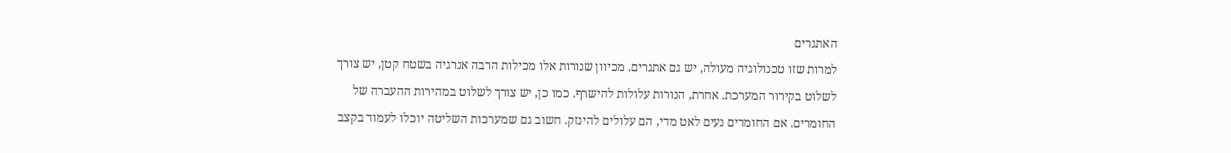האתגרים
למרות שזו טכנולוגיה מעולה, יש גם אתגרים. מכיוון שנורות אלו מכילות הרבה אנרגיה בשטח קטן, יש צורך לשלוט בקירור המערכת. אחרת, הנורות עלולות להישרף. כמו כן, יש צורך לשלוט במהירות ההעברה של החומרים. אם החומרים נעים לאט מדי, הם עלולים להינזק. חשוב גם שמערכות השליטה יוכלו לעמוד בקצב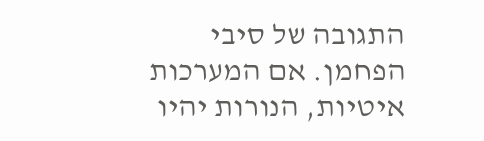התגובה של סיבי הפחמן. אם המערכות איטיות, הנורות יהיו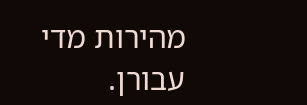מהירות מדי עבורן.